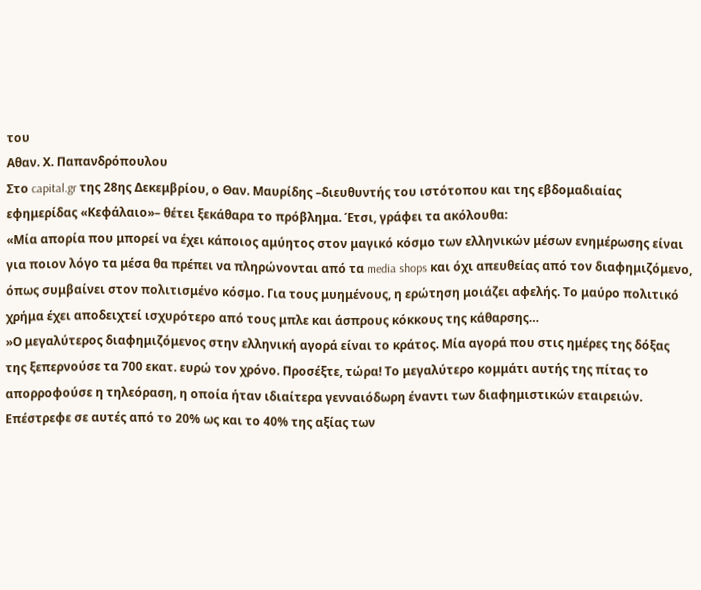του
Αθαν. Χ. Παπανδρόπουλου
Στο capital.gr της 28ης Δεκεμβρίου, ο Θαν. Μαυρίδης –διευθυντής του ιστότοπου και της εβδομαδιαίας εφημερίδας «Κεφάλαιο»– θέτει ξεκάθαρα το πρόβλημα. Έτσι, γράφει τα ακόλουθα:
«Μία απορία που μπορεί να έχει κάποιος αμύητος στον μαγικό κόσμο των ελληνικών μέσων ενημέρωσης είναι για ποιον λόγο τα μέσα θα πρέπει να πληρώνονται από τα media shops και όχι απευθείας από τον διαφημιζόμενο, όπως συμβαίνει στον πολιτισμένο κόσμο. Για τους μυημένους, η ερώτηση μοιάζει αφελής. Το μαύρο πολιτικό χρήμα έχει αποδειχτεί ισχυρότερο από τους μπλε και άσπρους κόκκους της κάθαρσης…
»Ο μεγαλύτερος διαφημιζόμενος στην ελληνική αγορά είναι το κράτος. Μία αγορά που στις ημέρες της δόξας της ξεπερνούσε τα 700 εκατ. ευρώ τον χρόνο. Προσέξτε, τώρα! Το μεγαλύτερο κομμάτι αυτής της πίτας το απορροφούσε η τηλεόραση, η οποία ήταν ιδιαίτερα γενναιόδωρη έναντι των διαφημιστικών εταιρειών. Επέστρεφε σε αυτές από το 20% ως και το 40% της αξίας των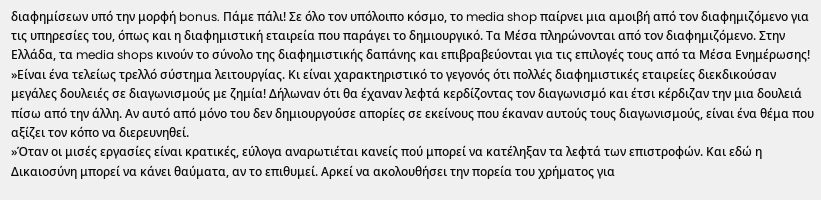διαφημίσεων υπό την μορφή bonus. Πάμε πάλι! Σε όλο τον υπόλοιπο κόσμο, το media shop παίρνει μια αμοιβή από τον διαφημιζόμενο για τις υπηρεσίες του, όπως και η διαφημιστική εταιρεία που παράγει το δημιουργικό. Τα Μέσα πληρώνονται από τον διαφημιζόμενο. Στην Ελλάδα, τα media shops κινούν το σύνολο της διαφημιστικής δαπάνης και επιβραβεύονται για τις επιλογές τους από τα Μέσα Ενημέρωσης!
»Είναι ένα τελείως τρελλό σύστημα λειτουργίας. Κι είναι χαρακτηριστικό το γεγονός ότι πολλές διαφημιστικές εταιρείες διεκδικούσαν μεγάλες δουλειές σε διαγωνισμούς με ζημία! Δήλωναν ότι θα έχαναν λεφτά κερδίζοντας τον διαγωνισμό και έτσι κέρδιζαν την μια δουλειά πίσω από την άλλη. Αν αυτό από μόνο του δεν δημιουργούσε απορίες σε εκείνους που έκαναν αυτούς τους διαγωνισμούς, είναι ένα θέμα που αξίζει τον κόπο να διερευνηθεί.
»Όταν οι μισές εργασίες είναι κρατικές, εύλογα αναρωτιέται κανείς πού μπορεί να κατέληξαν τα λεφτά των επιστροφών. Και εδώ η Δικαιοσύνη μπορεί να κάνει θαύματα, αν το επιθυμεί. Αρκεί να ακολουθήσει την πορεία του χρήματος για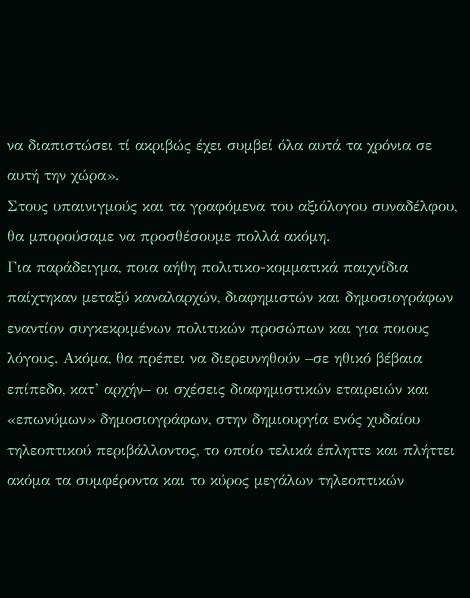να διαπιστώσει τί ακριβώς έχει συμβεί όλα αυτά τα χρόνια σε αυτή την χώρα».
Στους υπαινιγμούς και τα γραφόμενα του αξιόλογου συναδέλφου, θα μπορούσαμε να προσθέσουμε πολλά ακόμη.
Για παράδειγμα, ποια αήθη πολιτικο-κομματικά παιχνίδια παίχτηκαν μεταξύ καναλαρχών, διαφημιστών και δημοσιογράφων εναντίον συγκεκριμένων πολιτικών προσώπων και για ποιους λόγους. Ακόμα, θα πρέπει να διερευνηθούν –σε ηθικό βέβαια επίπεδο, κατ’ αρχήν– οι σχέσεις διαφημιστικών εταιρειών και «επωνύμων» δημοσιογράφων, στην δημιουργία ενός χυδαίου τηλεοπτικού περιβάλλοντος, το οποίο τελικά έπληττε και πλήττει ακόμα τα συμφέροντα και το κύρος μεγάλων τηλεοπτικών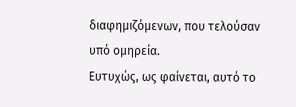διαφημιζόμενων, που τελούσαν υπό ομηρεία.
Ευτυχώς, ως φαίνεται, αυτό το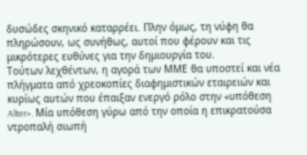δυσώδες σκηνικό καταρρέει. Πλην όμως, τη νύφη θα πληρώσουν, ως συνήθως, αυτοί που φέρουν και τις μικρότερες ευθύνες για την δημιουργία του.
Τούτων λεχθέντων, η αγορά των ΜΜΕ θα υποστεί και νέα πλήγματα από χρεοκοπίες διαφημιστικών εταιρειών και κυρίως αυτών που έπαιξαν ενεργό ρόλο στην «υπόθεση Alter». Μία υπόθεση γύρω από την οποία η επικρατούσα ντροπαλή σιωπή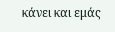κάνει και εμάς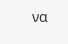να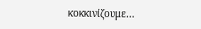κοκκινίζουμε…